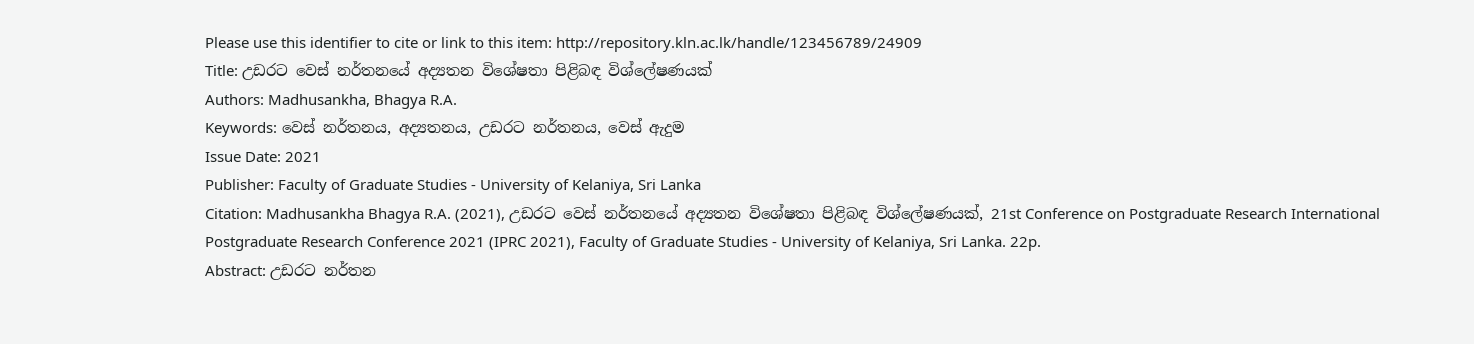Please use this identifier to cite or link to this item: http://repository.kln.ac.lk/handle/123456789/24909
Title: උඩරට වෙස් නර්තනයේ අද්‍යතන විශේෂතා පිළිබඳ විශ්ලේෂණයක්
Authors: Madhusankha, Bhagya R.A.
Keywords: වෙස් නර්තනය, අද්‍යතනය, උඩරට නර්තනය, වෙස් ඇදුම
Issue Date: 2021
Publisher: Faculty of Graduate Studies - University of Kelaniya, Sri Lanka
Citation: Madhusankha Bhagya R.A. (2021), උඩරට වෙස් නර්තනයේ අද්‍යතන විශේෂතා පිළිබඳ විශ්ලේෂණයක්, 21st Conference on Postgraduate Research International Postgraduate Research Conference 2021 (IPRC 2021), Faculty of Graduate Studies - University of Kelaniya, Sri Lanka. 22p.
Abstract: උඩරට නර්තන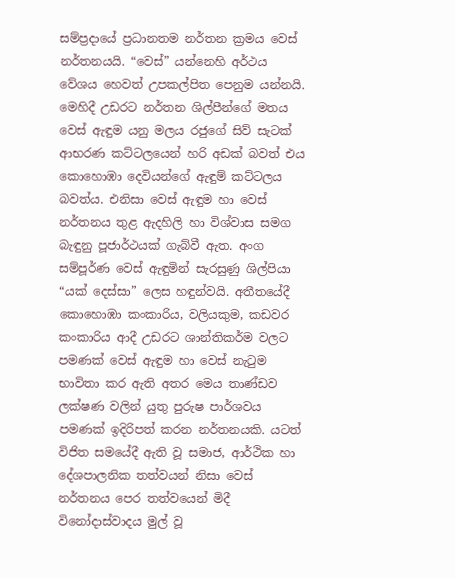සම්ප්‍රදායේ ප්‍රධානතම නර්තන ක්‍රමය වෙස් නර්තනයයි. “වෙස්” යන්නෙහි අර්ථය වේශය හෙවත් උපකල්පිත පෙනුම යන්නයි. මෙහිදී උඩරට නර්තන ශිල්පීන්ගේ මතය වෙස් ඇඳුම යනු මලය රජුගේ සිව් සැටක් ආභරණ කට්ටලයෙන් හරි අඩක් බවත් එය කොහොඹා දෙවියන්ගේ ඇඳුම් කට්ටලය බවත්ය. එනිසා වෙස් ඇඳුම හා වෙස් නර්තනය තුළ ඇදහිලි හා විශ්වාස සමග බැඳුනු පූජාර්ථයක් ගැබ්වී ඇත. අංග සම්පූර්ණ වෙස් ඇඳුමින් සැරසුණු ශිල්පියා “යක් දෙස්සා” ලෙස හඳුන්වයි. අතීතයේදී කොහොඹා කංකාරිය, වලියකුම, කඩවර කංකාරිය ආදී උඩරට ශාන්තිකර්ම වලට පමණක් වෙස් ඇඳුම හා වෙස් නැටුම භාවිතා කර ඇති අතර මෙය තාණ්ඩව ලක්ෂණ වලින් යුතු පුරුෂ පාර්ශවය පමණක් ඉදිරිපත් කරන නර්තනයකි. යටත් විජිත සමයේදී ඇති වූ සමාජ, ආර්ථික හා දේශපාලනික තත්වයන් නිසා වෙස් නර්තනය පෙර තත්වයෙන් මිදී විනෝදාස්වාදය මුල් වූ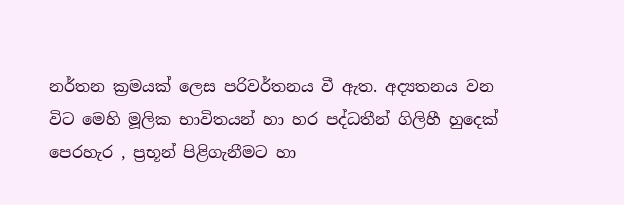නර්තන ක්‍රමයක් ලෙස පරිවර්තනය වී ඇත. අද්‍යතනය වන විට මෙහි මූලික භාවිතයන් හා හර පද්ධතීන් ගිලිහී හුදෙක් පෙරහැර , ප්‍රභූන් පිළිගැනීමට හා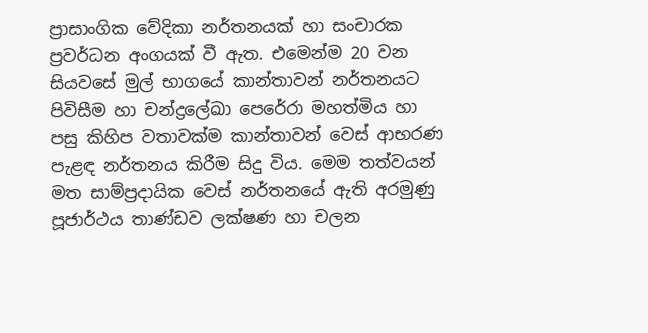ප්‍රාසාංගික වේදිකා නර්තනයක් හා සංචාරක ප්‍රවර්ධන අංගයක් වී ඇත. එමෙන්ම 20 වන සියවසේ මුල් භාගයේ කාන්තාවන් නර්තනයට පිවිසීම හා චන්ද්‍රලේඛා පෙරේරා මහත්මිය හා පසු කිහිප වතාවක්ම කාන්තාවන් වෙස් ආභරණ පැළඳ නර්තනය කිරීම සිදු විය. මෙම තත්වයන් මත සාම්ප්‍රදායික වෙස් නර්තනයේ ඇති අරමුණු පූජාර්ථය තාණ්ඩව ලක්ෂණ හා චලන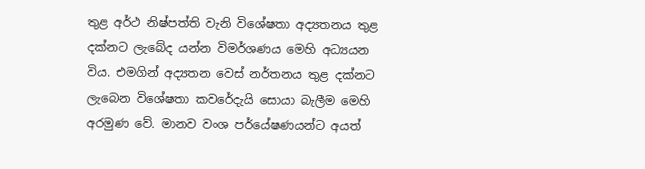තුළ අර්ථ නිෂ්පත්ති වැනි විශේෂතා අද්‍යතනය තුළ දක්නට ලැබේද යන්න විමර්ශණය මෙහි අධ්‍යයන විය. එමගින් අද්‍යතන වෙස් නර්තනය තුළ දක්නට ලැබෙන විශේෂතා කවරේදැයි සොයා බැලීම මෙහි අරමුණ වේ. මානව වංශ පර්යේෂණයන්ට අයත්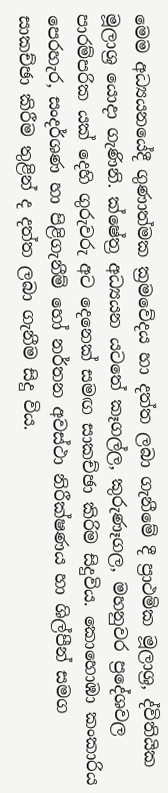මෙම අධ්‍යයනයේදී ගුණාත්මක ක්‍රමවේදය හා දත්ත ලබා ගැනීමේ දී ප්‍රාථමික මූලාශ්‍ර, ද්විතියික මූලාශ්‍ර යොදා ගැණිනි. ක්ෂේත්‍ර අධ්‍යයන යටතේ කෑගල්ල, කුරුණෑගල, මහනුවර ප්‍රදේශවල පාරම්පරික යක් දෙහි ගුරුවරු අට දෙනෙක් සමඟ සාකච්ඡා කිරිම සිදුවිය. කොහොඹා කංකාරිය පෙරහැර, සංදර්ශණ හා පිළිගැනීම් හෝ නර්තන අවස්ථා නිරීක්ෂණය හා ශිල්පීන් සමග සාකච්ඡා කිරීම තුළින් ද දත්ත ලබා ගැනීම සිදු විය.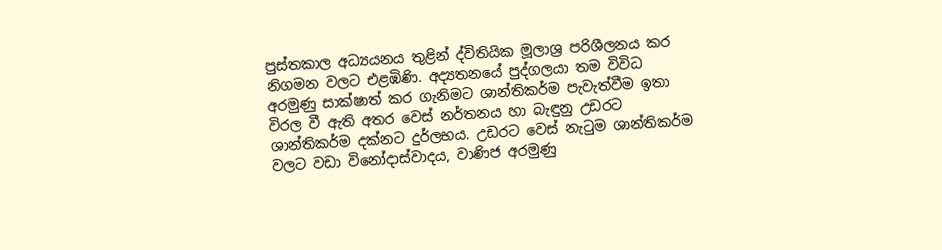පුස්තකාල අධ්‍යයනය තුළින් ද්විතියික මූලාශ්‍ර පරිශීලනය කර නිගමන වලට එළඹිණි. අද්‍යතනයේ පුද්ගලයා තම විවිධ අරමුණු සාක්ෂාත් කර ගැනිමට ශාන්තිකර්ම පැවැත්වීම ඉතා විරල වී ඇති අතර වෙස් නර්තනය හා බැඳුනු උඩරට ශාන්තිකර්ම දක්නට දුර්ලභය. උඩරට වෙස් නැටුම ශාන්තිකර්ම වලට වඩා විනෝදාස්වාදය, වාණිජ අරමුණු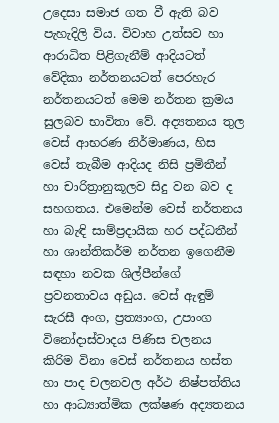උදෙසා සමාජ ගත වී ඇති බව පැහැදිලි විය. විවාහ උත්සව හා ආරාධිත පිළිගැනීම් ආදියටත් වේදිකා නර්තනයටත් පෙරහැර නර්තනයටත් මෙම නර්තන ක්‍රමය සුලබව භාවිතා වේ. අද්‍යතනය තුල වෙස් ආභරණ නිර්මාණය, හිස වෙස් තැබීම ආදියද නිසි ප්‍රමිතීන් හා චාරිත්‍රානුකූලව සිදු වන බව ද සහගතය. එමෙන්ම වෙස් නර්තනය හා බැඳි සාම්ප්‍රදායික හර පද්ධතීන් හා ශාන්තිකර්ම නර්තන ඉගෙනීම සඳහා නවක ශිල්පීන්ගේ ප්‍රවනතාවය අඩුය. වෙස් ඇඳුම් සැරසී අංග, ප්‍රත්‍යාංග, උපාංග විනෝදාස්වාදය පිණිස චලනය කිරිම විනා වෙස් නර්තනය හස්ත හා පාද චලනවල අර්ථ නිෂ්පත්තිය හා ආධ්‍යාත්මික ලක්ෂණ අද්‍යතනය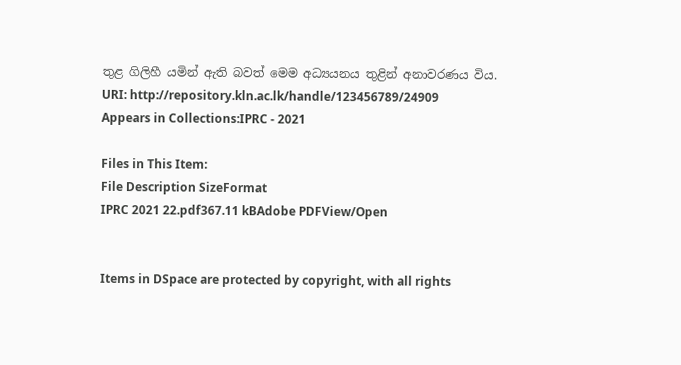තුළ ගිලිහී යමින් ඇති බවත් මෙම අධ්‍යයනය තුළින් අනාවරණය විය.
URI: http://repository.kln.ac.lk/handle/123456789/24909
Appears in Collections:IPRC - 2021

Files in This Item:
File Description SizeFormat
IPRC 2021 22.pdf367.11 kBAdobe PDFView/Open


Items in DSpace are protected by copyright, with all rights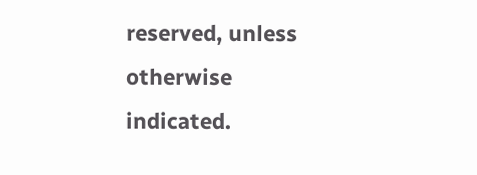reserved, unless otherwise indicated.